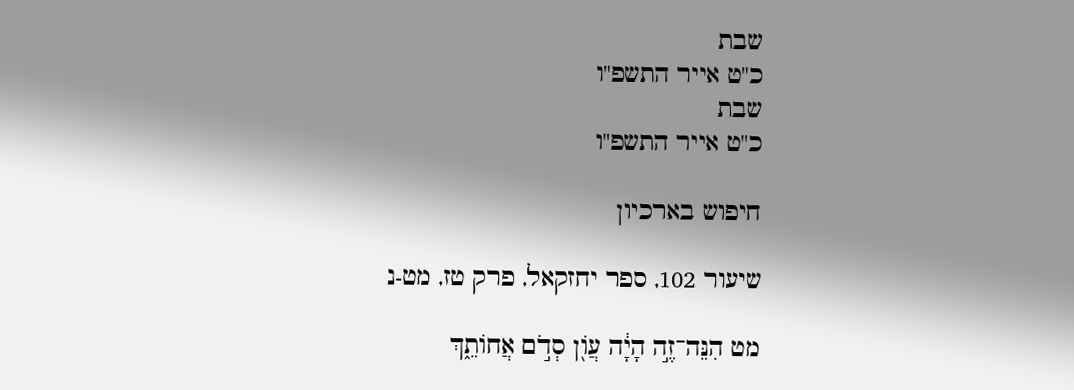שבת
כ"ט אייר התשפ"ו
שבת
כ"ט אייר התשפ"ו

חיפוש בארכיון

שיעור 102, ספר יחזקאל, פרק טז, מט-נ

מט הִנֵּה־זֶ֣ה הָיָ֔ה עֲוֹ֖ן סְדֹ֣ם אֲחוֹתֵ֑ךְ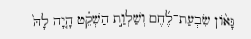גָּא֨וֹן שִׂבְעַת־לֶ֜חֶם וְשַׁלְוַ֣ת הַשְׁקֵ֗ט הָ֤יָה לָהּ֙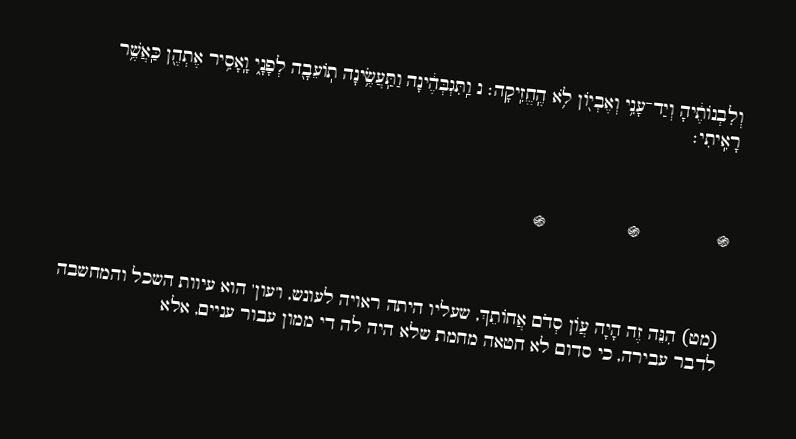וְלִבְנוֹתֶ֔יהָ וְיַד־עָנִ֥י וְאֶבְי֖וֹן לֹ֥א הֶֽחֱזִֽיקָה׃ נ וַֽתִּגְבְּהֶ֔ינָה וַתַּֽעֲשֶׂ֥ינָה תֽוֹעֵבָ֖ה לְפָנָ֑י וָֽאָסִ֥יר אֶתְהֶ֖ן כַּֽאֲשֶׁ֥ר רָאִֽיתִי׃



֍              ֍               ֍



(מט) הִנֵּה זֶה הָיָה עֲוֹן סְדֹם אֲחוֹתֵךְ, שעליו היתה ראויה לעונש, ו'עון' הוא עיוות השכל והמחשבה לדבר עבירה, כי סדום לא חטאה מחמת שלא היה לה די ממון עבור עניים, אלא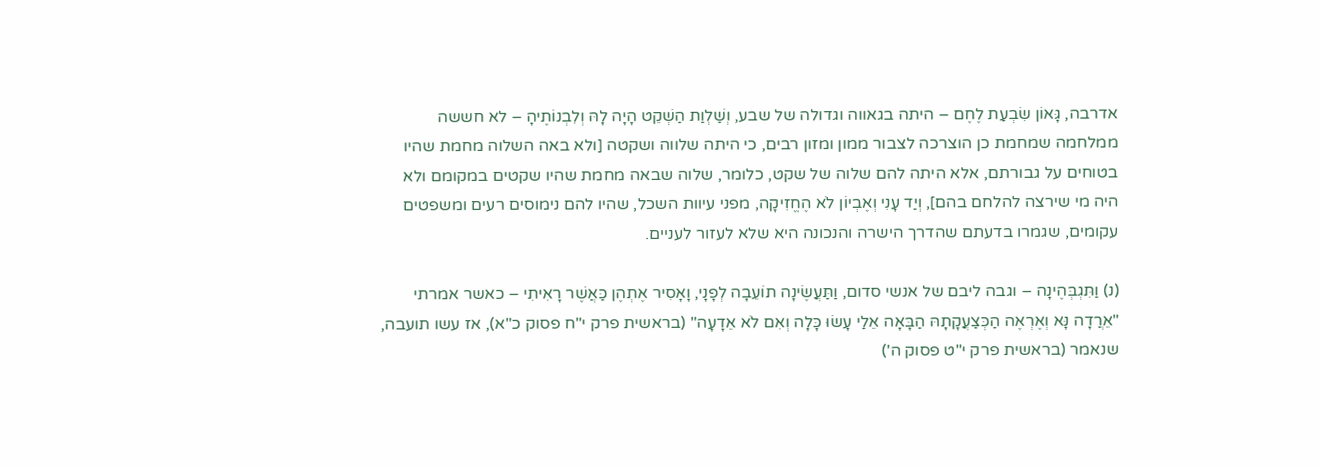אדרבה, גָּאוֹן שִׂבְעַת לֶחֶם – היתה בגאווה וגדולה של שבע, וְשַׁלְוַת הַשְׁקֵט הָיָה לָהּ וְלִבְנוֹתֶיהָ – לא חששה ממלחמה שמחמת כן הוצרכה לצבור ממון ומזון רבים, כי היתה שלווה ושקטה [ולא באה השלוה מחמת שהיו בטוחים על גבורתם, אלא היתה להם שלוה של שקט, כלומר, שלוה שבאה מחמת שהיו שקטים במקומם ולא היה מי שירצה להלחם בהם], וְיַד עָנִי וְאֶבְיוֹן לֹא הֶחֱזִיקָה, מפני עיוות השכל, שהיו להם נימוסים רעים ומשפטים עקומים, שגמרו בדעתם שהדרך הישרה והנכונה היא שלא לעזור לעניים.

(נ) וַתִּגְבְּהֶינָה – וגבה ליבם של אנשי סדום, וַתַּעֲשֶׂינָה תוֹעֵבָה לְפָנָי, וָאָסִיר אֶתְהֶן כַּאֲשֶׁר רָאִיתִי – כאשר אמרתי "אֵרֲדָה נָּא וְאֶרְאֶה הַכְּצַעֲקָתָהּ הַבָּאָה אֵלַי עָשׂוּ כָּלָה וְאִם לֹא אֵדָעָה" (בראשית פרק י"ח פסוק כ"א), אז עשו תועבה, שנאמר (בראשית פרק י"ט פסוק ה')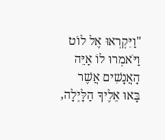"וַיִּקְרְאוּ אֶל לוֹט וַיֹּאמְרוּ לוֹ אַיֵּה הָאֲנָשִׁים אֲשֶׁר בָּאוּ אֵלֶיךָ הַלָּיְלָה,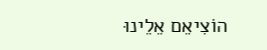הוֹצִיאֵם אֵלֵינוּ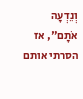וְנֵדְעָה אֹתָם", אז הסרתי אותם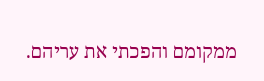ממקומם והפכתי את עריהם.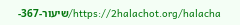https://2halachot.org/halacha/שיעור-367-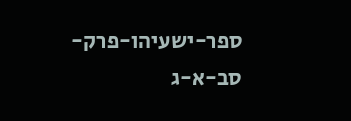ספר-ישעיהו-פרק-סב-א-ג